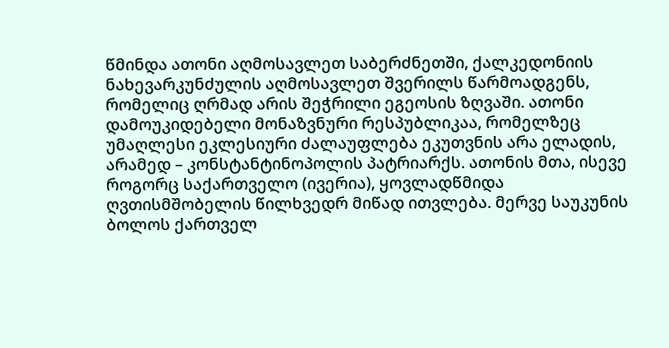წმინდა ათონი აღმოსავლეთ საბერძნეთში, ქალკედონიის ნახევარკუნძულის აღმოსავლეთ შვერილს წარმოადგენს, რომელიც ღრმად არის შეჭრილი ეგეოსის ზღვაში. ათონი დამოუკიდებელი მონაზვნური რესპუბლიკაა, რომელზეც უმაღლესი ეკლესიური ძალაუფლება ეკუთვნის არა ელადის, არამედ – კონსტანტინოპოლის პატრიარქს. ათონის მთა, ისევე როგორც საქართველო (ივერია), ყოვლადწმიდა ღვთისმშობელის წილხვედრ მიწად ითვლება. მერვე საუკუნის ბოლოს ქართველ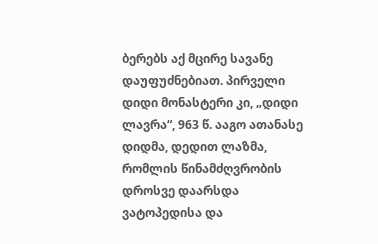ბერებს აქ მცირე სავანე დაუფუძნებიათ. პირველი დიდი მონასტერი კი, „დიდი ლავრა“, 963 წ. ააგო ათანასე დიდმა, დედით ლაზმა, რომლის წინამძღვრობის დროსვე დაარსდა ვატოპედისა და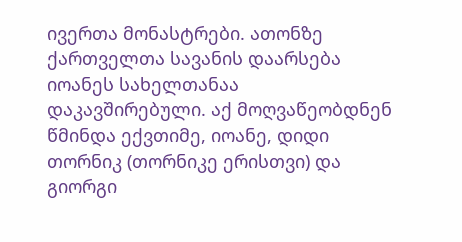ივერთა მონასტრები. ათონზე ქართველთა სავანის დაარსება იოანეს სახელთანაა დაკავშირებული. აქ მოღვაწეობდნენ წმინდა ექვთიმე, იოანე, დიდი თორნიკ (თორნიკე ერისთვი) და გიორგი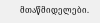მთაწმიდელები.